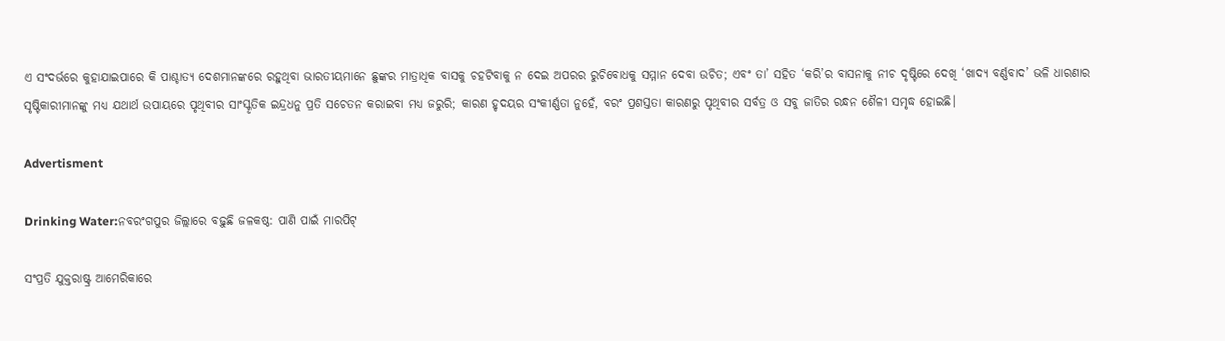ଏ ସଂଦର୍ଭରେ କୁହାଯାଇପାରେ କି ପାଶ୍ଚାତ୍ୟ ଦେଶମାନଙ୍କରେ ରହୁଥିବା ଭାରତୀୟମାନେ ଛୁଙ୍କର ମାତ୍ରାଧିକ ବାସକୁ ଚହଟିବାକୁ ନ ଦେଇ ଅପରର ରୁଚିବୋଧକୁ ସମ୍ମାନ ଦେବା ଉଚିତ; ଏବଂ ତା’ ସହିତ ‘କରି’ର ବାସନାକୁ ନୀଚ ଦୃଷ୍ଟିରେ ଦେଖି ‘ଖାଦ୍ୟ ବର୍ଣ୍ଣବାଦ’ ଭଳି ଧାରଣାର ସୃଷ୍ଟିକାରୀମାନଙ୍କୁ ମଧ୍ୟ ଯଥାର୍ଥ ଉପାୟରେ ପୃଥିବୀର ସାଂସ୍କୃତିକ ଇନ୍ଦ୍ରଧନୁ ପ୍ରତି ସଚେତନ କରାଇବା ମଧ୍ୟ ଜରୁରି; କାରଣ ହୃଦୟର ସଂକୀର୍ଣ୍ଣତା ନୁହେଁ, ବରଂ ପ୍ରଶସ୍ତତା କାରଣରୁ ପୃଥିବୀର ସର୍ବତ୍ର ଓ ସବୁ ଜାତିର ରନ୍ଧନ ଶୈଳୀ ସମୃଦ୍ଧ ହୋଇଛି।

Advertisment

Drinking Water:ନବରଂଗପୁର ଜିଲ୍ଲାରେ ବଢ଼ୁଛି ଜଳକଷ୍ଠ: ପାଣି ପାଇଁ ମାରପିଟ୍

ସଂପ୍ରତି ଯୁକ୍ତରାଷ୍ଟ୍ର ଆମେରିକାରେ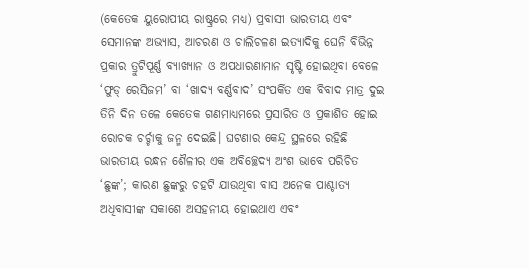(କେତେକ ୟୁରୋପୀୟ ରାଷ୍ଟ୍ରରେ ମଧ୍ୟ) ପ୍ରବାସୀ ଭାରତୀୟ ଏବଂ ସେମାନଙ୍କ ଅଭ୍ୟାସ, ଆଚରଣ ଓ ଚାଲିଚଳଣ ଇତ୍ୟାଦିକୁ ଘେନି ବିଭିନ୍ନ ପ୍ରକାର ତ୍ରୁଟିପୂର୍ଣ୍ଣ ବ୍ୟାଖ୍ୟାନ ଓ ଅପଧାରଣାମାନ ସୃଷ୍ଟି ହୋଇଥିବା ବେଳେ ‘ଫୁଡ୍‌ ରେସିଜମ’ ବା ‘ଖାଦ୍ୟ ବର୍ଣ୍ଣବାଦ’ ସଂପର୍କିତ ଏକ ବିବାଦ ମାତ୍ର ଦୁଇ ତିନି ଦିନ ତଳେ କେତେକ ଗଣମାଧ୍ୟମରେ ପ୍ରସାରିତ ଓ ପ୍ରକାଶିତ ହୋଇ ରୋଚକ ଚର୍ଚ୍ଚାକୁ ଜନ୍ମ ଦେଇଛି। ଘଟଣାର କେନ୍ଦ୍ର ସ୍ଥଳରେ ରହିଛି ଭାରତୀୟ ରନ୍ଧନ ଶୈଳୀର ଏକ ଅବିଚ୍ଛେଦ୍ୟ ଅଂଶ ଭାବେ ପରିଚିତ ‘ଛୁଙ୍କ’; କାରଣ ଛୁଙ୍କରୁ ଚହଟି ଯାଉଥିବା ବାସ ଅନେକ ପାଶ୍ଚାତ୍ୟ ଅଧିବାସୀଙ୍କ ସକାଶେ ଅସହନୀୟ ହୋଇଥାଏ ଏବଂ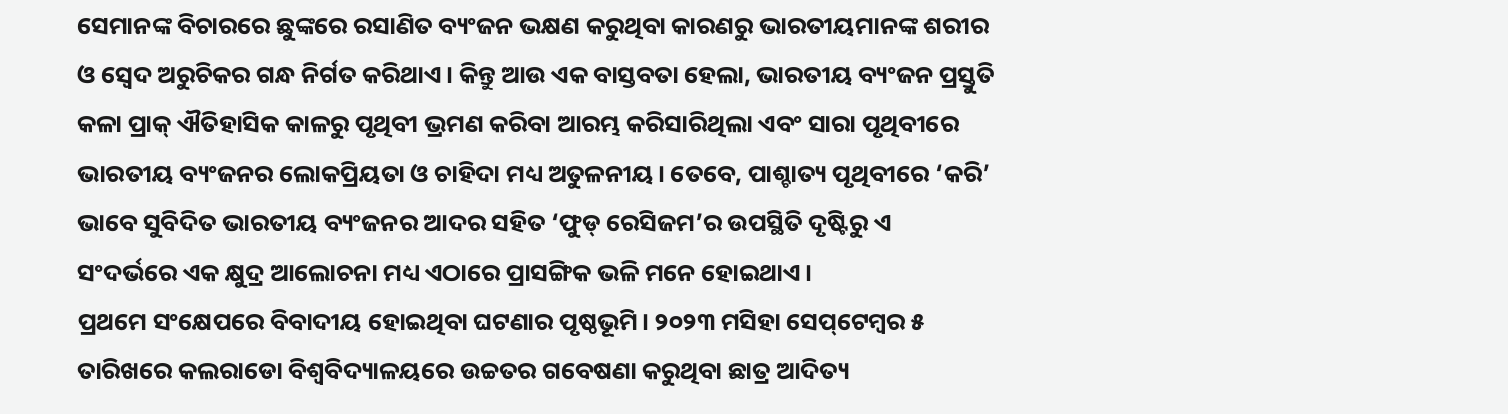ସେମାନଙ୍କ ବିଚାରରେ ଛୁଙ୍କରେ ରସାଣିତ ବ୍ୟଂଜନ ଭକ୍ଷଣ କରୁଥିବା କାରଣରୁ ଭାରତୀୟମାନଙ୍କ ଶରୀର ଓ ସ୍ବେଦ ଅରୁଚିକର ଗନ୍ଧ ନିର୍ଗତ କରିଥାଏ। କିନ୍ତୁ ଆଉ ଏକ ବାସ୍ତବତା ହେଲା, ଭାରତୀୟ ବ୍ୟଂଜନ ପ୍ରସ୍ତୁତି କଳା ପ୍ରାକ୍‌ ଐତିହାସିକ କାଳରୁ ପୃଥିବୀ ଭ୍ରମଣ କରିବା ଆରମ୍ଭ କରିସାରିଥିଲା ଏବଂ ସାରା ପୃଥିବୀରେ ଭାରତୀୟ ବ୍ୟଂଜନର ଲୋକପ୍ରିୟତା ଓ ଚାହିଦା ମଧ୍ୟ ଅତୁଳନୀୟ। ତେବେ, ପାଶ୍ଚାତ୍ୟ ପୃଥିବୀରେ ‘କରି’ ଭାବେ ସୁବିଦିତ ଭାରତୀୟ ବ୍ୟଂଜନର ଆଦର ସହିତ ‘ଫୁଡ୍‌ ରେସିଜମ’ର ଉପସ୍ଥିତି ଦୃଷ୍ଟିରୁ ଏ ସଂଦର୍ଭରେ ଏକ କ୍ଷୁଦ୍ର ଆଲୋଚନା ମଧ୍ୟ ଏଠାରେ ପ୍ରାସଙ୍ଗିକ ଭଳି ମନେ ହୋଇଥାଏ।
ପ୍ରଥମେ ସଂକ୍ଷେପରେ ବିବାଦୀୟ ହୋଇଥିବା ଘଟଣାର ପୃଷ୍ଠଭୂମି। ୨୦୨୩ ମସିହା ସେପ୍‌ଟେମ୍ବର ୫ ତାରିଖରେ କଲରାଡୋ ବିଶ୍ବବିଦ୍ୟାଳୟରେ ଉଚ୍ଚତର ଗବେଷଣା କରୁଥିବା ଛାତ୍ର ଆଦିତ୍ୟ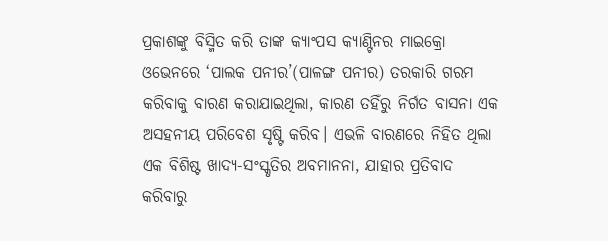ପ୍ରକାଶଙ୍କୁ ବିସ୍ମିତ କରି ତାଙ୍କ କ୍ୟାଂପସ କ୍ୟାଣ୍ଟିନର ମାଇକ୍ରୋ ଓଭେନରେ ‘ପାଲକ ପନୀର’(ପାଳଙ୍ଗ ପନୀର) ତରକାରି ଗରମ କରିବାକୁ ବାରଣ କରାଯାଇଥିଲା, କାରଣ ତହିଁରୁ ନିର୍ଗତ ବାସନା ଏକ ଅସହନୀୟ ପରିବେଶ ସୃଷ୍ଟି କରିବ। ଏଭଳି ବାରଣରେ ନିହିତ ଥିଲା ଏକ ବିଶିଷ୍ଟ ଖାଦ୍ୟ-ସଂସ୍କୃତିର ଅବମାନନା, ଯାହାର ପ୍ରତିବାଦ କରିବାରୁ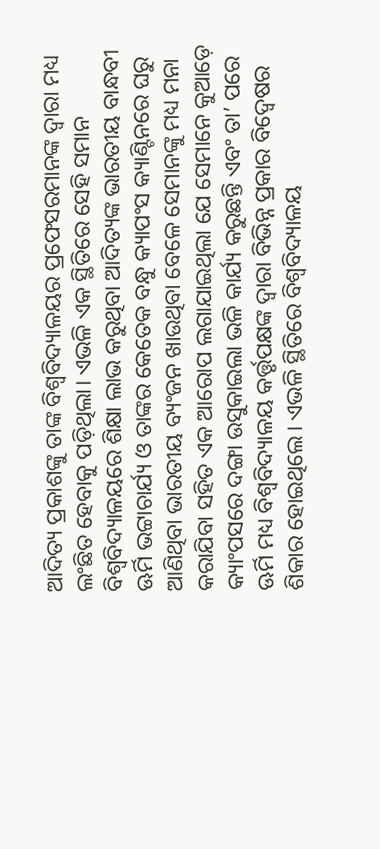ଆଦିତ୍ୟ ପ୍ରକାଶଙ୍କୁ ତାଙ୍କ ବିଶ୍ବବିଦ୍ୟାଳୟର ପ୍ରଫେସରମାନଙ୍କ ଦ୍ବାରା ମଧ୍ୟ ଲଂଛିତ ହେବାକୁ ପଡ଼ିଥିଲା। ଏଭଳି ଏକ ସ୍ଥିତିରେ ସେହି ସମାନ ବିଶ୍ବବିଦ୍ୟାଳୟରେ ଶିକ୍ଷା ଲାଭ କରୁଥିବା ଆଦିତ୍ୟଙ୍କ ଭାରତୀୟ ବାନ୍ଧବୀ ଊର୍ମି ଭଟ୍ଟାଚାର୍ଯ୍ୟ ଓ ତାଙ୍କର କେତେକ ବନ୍ଧୁ କ୍ୟାପଂସ କ୍ୟାଣ୍ଟିନରେ ଘରୁ ଆଣିଥିବା ଭାରତୀୟ ବ୍ୟଂଜନ ଖାଉଥିବା ବେଳେ ସେମାନଙ୍କୁ ମଧ୍ୟ ମନା କରାଯିବା ସହିତ ଏକ ଆରୋପ ଲଗାଯାଇଥିଲା ଯେ ସେମାନେ କୁଆଡ଼େ କ୍ୟାଂପସରେ ଦଙ୍ଗା ଉସୁକାଇଲା ଭଳି କାର୍ଯ୍ୟ କରୁଛନ୍ତି ଏବଂ ତା’ ପରେ ଊର୍ମି ମଧ୍ୟ ବିଶ୍ବବିଦ୍ୟାଳୟ କର୍ତ୍ତୃପକ୍ଷଙ୍କ ଦ୍ବାରା ବିଭିନ୍ନ ପ୍ରକାର ବିଦ୍ବେଷର ଶିକାର ହୋଇଥିଲେ। ଏଭଳି ସ୍ଥିତିରେ ବିଶ୍ବବିଦ୍ୟାଳୟ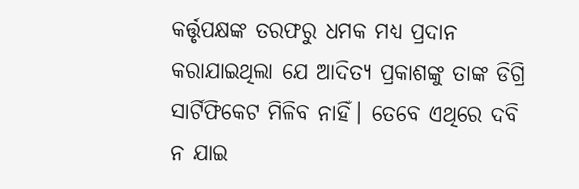କର୍ତ୍ତୃପକ୍ଷଙ୍କ ତରଫରୁ ଧମକ ମଧ୍ୟ ପ୍ରଦାନ କରାଯାଇଥିଲା ଯେ ଆଦିତ୍ୟ ପ୍ରକାଶଙ୍କୁ ତାଙ୍କ ଡିଗ୍ରି ସାର୍ଟିଫିକେଟ ମିଳିବ ନାହିଁ। ତେବେ ଏଥିରେ ଦବି ନ ଯାଇ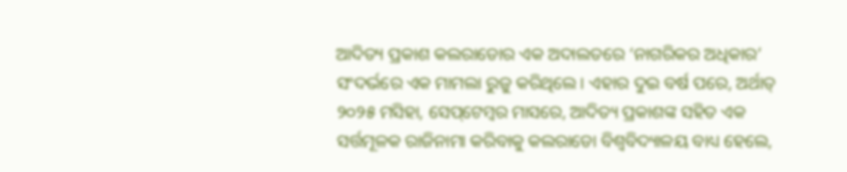ଆଦିତ୍ୟ ପ୍ରକାଶ କଲରାଡୋର ଏକ ଅଦାଲତରେ ‘ନାଗରିକର ଅଧିକାର’ ସଂଦର୍ଭରେ ଏକ ମାମଲା ରୁଜୁ କରିଥିଲେ। ଏହାର ଦୁଇ ବର୍ଷ ପରେ, ଅର୍ଥାତ୍‌ ୨୦୨୫ ମସିହା, ସେପ୍‌ଟେମ୍ବର ମାସରେ, ଆଦିତ୍ୟ ପ୍ରକାଶଙ୍କ ସହିତ ଏକ ସର୍ତ୍ତମୂଳକ ରାଜିନାମା କରିବାକୁ କଲରାଡୋ ବିଶ୍ବବିଦ୍ୟାଳୟ ବାଧ୍ୟ ହେଲେ,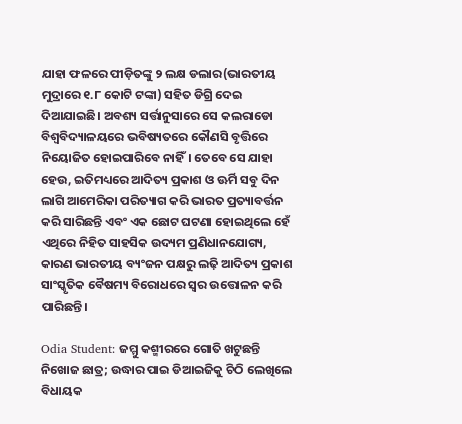ଯାହା ଫଳରେ ପୀଡ଼ିତଙ୍କୁ ୨ ଲକ୍ଷ ଡଲାର(ଭାରତୀୟ ମୁଦ୍ରାରେ ୧.୮ କୋଟି ଟଙ୍କା) ସହିତ ଡିଗ୍ରି ଦେଇ ଦିଆଯାଇଛି। ଅବଶ୍ୟ ସର୍ତ୍ତାନୁସାରେ ସେ କଲରାଡୋ ବିଶ୍ବବିଦ୍ୟାଳୟରେ ଭବିଷ୍ୟତରେ କୌଣସି ବୃତ୍ତିରେ ନିୟୋଜିତ ହୋଇପାରିବେ ନାହିଁ। ତେବେ ସେ ଯାହା ହେଉ, ଇତିମଧ୍ୟରେ ଆଦିତ୍ୟ ପ୍ରକାଶ ଓ ଊର୍ମି ସବୁ ଦିନ ଲାଗି ଆମେରିକା ପରିତ୍ୟାଗ କରି ଭାରତ ପ୍ରତ୍ୟାବର୍ତ୍ତନ କରି ସାରିଛନ୍ତି ଏବଂ ଏକ ଛୋଟ ଘଟଣା ହୋଇଥିଲେ ହେଁ ଏଥିରେ ନିହିତ ସାହସିକ ଉଦ୍ୟମ ପ୍ରଣିଧାନଯୋଗ୍ୟ, କାରଣ ଭାରତୀୟ ବ୍ୟଂଜନ ପକ୍ଷରୁ ଲଢ଼ି ଆଦିତ୍ୟ ପ୍ରକାଶ ସାଂସ୍କୃତିକ ବୈଷମ୍ୟ ବିରୋଧରେ ସ୍ବର ଉତ୍ତୋଳନ କରି ପାରିଛନ୍ତି।

Odia Student: ଜମ୍ମୁ କଶ୍ମୀରରେ ଗୋତି ଖଟୁଛନ୍ତି ନିଖୋଜ ଛାତ୍ର; ଉଦ୍ଧାର ପାଇ ଡିଆଇଜିକୁ ଚିଠି ଲେଖିଲେ ବିଧାୟକ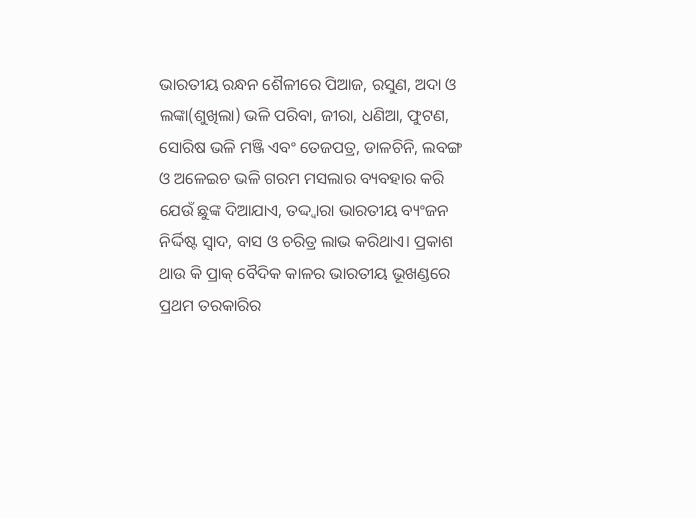ଭାରତୀୟ ରନ୍ଧନ ଶୈଳୀରେ ପିଆଜ, ରସୁଣ, ଅଦା ଓ ଲଙ୍କା(ଶୁଖିଲା) ଭଳି ପରିବା, ଜୀରା, ଧଣିଆ, ଫୁଟଣ, ସୋରିଷ ଭଳି ମଞ୍ଜି ଏବଂ ତେଜପତ୍ର, ଡାଳଚିନି, ଲବଙ୍ଗ ଓ ଅଳେଇଚ ଭଳି ଗରମ ମସଲାର ବ୍ୟବହାର କରି ଯେଉଁ ଛୁଙ୍କ ଦିଆଯାଏ, ତଦ୍ଦ୍ବାରା ଭାରତୀୟ ବ୍ୟଂଜନ ନିର୍ଦ୍ଦିଷ୍ଟ ସ୍ବାଦ, ବାସ ଓ ଚରିତ୍ର ଲାଭ କରିଥାଏ। ପ୍ରକାଶ ଥାଉ କି ପ୍ରାକ୍‌ ବୈଦିକ କାଳର ଭାରତୀୟ ଭୂଖଣ୍ଡରେ ପ୍ରଥମ ତରକାରିର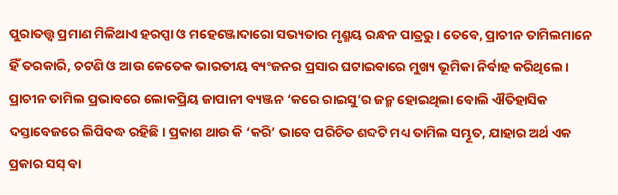ପୁରାତତ୍ତ୍ବ ପ୍ରମାଣ ମିଳିଥାଏ ହରପ୍ପା ଓ ମହେଞ୍ଜୋଦାରୋ ସଭ୍ୟତାର ମୃଣ୍ମୟ ରନ୍ଧନ ପାତ୍ରରୁ। ତେବେ, ପ୍ରାଚୀନ ତାମିଲମାନେ ହିଁ ତରକାରି, ଚଟଣି ଓ ଆଉ କେତେକ ଭାରତୀୟ ବ୍ୟଂଜନର ପ୍ରସାର ଘଟାଇବାରେ ମୁଖ୍ୟ ଭୂମିକା ନିର୍ବାହ କରିଥିଲେ। ପ୍ରାଚୀନ ତାମିଲ ପ୍ରଭାବରେ ଲୋକପ୍ରିୟ ଜାପାନୀ ବ୍ୟଞ୍ଜନ ‘କରେ ରାଇସୁ’ର ଜନ୍ମ ହୋଇଥିଲା ବୋଲି ଐତିହାସିକ ଦସ୍ତାବେଜରେ ଲିପିବଦ୍ଧ ରହିଛି। ପ୍ରକାଶ ଥାଉ କି ‘କରି’ ଭାବେ ପରିଚିତ ଶବ୍ଦଟି ମଧ୍ୟ ତାମିଲ ସମ୍ଭୂତ, ଯାହାର ଅର୍ଥ ଏକ ପ୍ରକାର ସସ୍‌ ବା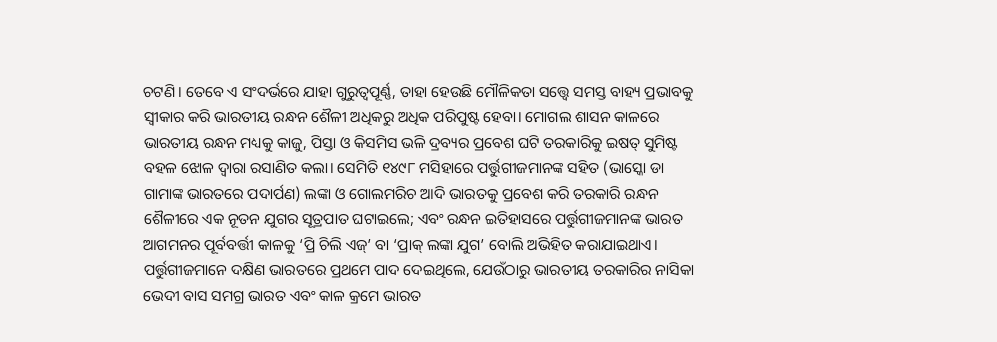ଚଟଣି। ତେବେ ଏ ସଂଦର୍ଭରେ ଯାହା ଗୁରୁତ୍ବପୂର୍ଣ୍ଣ, ତାହା ହେଉଛି ମୌଳିକତା ସତ୍ତ୍ବେ ସମସ୍ତ ବାହ୍ୟ ପ୍ରଭାବକୁ ସ୍ବୀକାର କରି ଭାରତୀୟ ରନ୍ଧନ ଶୈଳୀ ଅଧିକରୁ ଅଧିକ ପରିପୁଷ୍ଟ ହେବା। ମୋଗଲ ଶାସନ କାଳରେ ଭାରତୀୟ ରନ୍ଧନ ମଧ୍ୟକୁ କାଜୁ, ପିସ୍ତା ଓ କିସମିସ ଭଳି ଦ୍ରବ୍ୟର ପ୍ରବେଶ ଘଟି ତରକାରିକୁ ଇଷତ୍‌ ସୁମିଷ୍ଟ ବହଳ ଝୋଳ ଦ୍ବାରା ରସାଣିତ କଲା। ସେମିତି ୧୪୯୮ ମସିହାରେ ପର୍ତ୍ତୁଗୀଜମାନଙ୍କ ସହିତ (ଭା‌ସ୍କୋ ଡା ଗାମାଙ୍କ ଭାରତରେ ପଦାର୍ପଣ) ଲଙ୍କା ଓ ଗୋଲମରିଚ ଆଦି ଭାରତକୁ ପ୍ରବେଶ କରି ତରକାରି ରନ୍ଧନ ଶୈଳୀରେ ଏକ ନୂତନ ଯୁଗର ସୂତ୍ରପାତ ଘଟାଇଲେ; ଏବଂ ରନ୍ଧନ ଇତିହାସରେ ପର୍ତ୍ତୁଗୀଜମାନଙ୍କ ଭାରତ ଆଗମନର ପୂର୍ବବର୍ତ୍ତୀ କାଳକୁ ‘ପ୍ରି ଚିଲି ଏଜ୍‌’ ବା ‘ପ୍ରାକ୍‌ ଲଙ୍କା ଯୁଗ’ ବୋଲି ଅଭିହିତ କରାଯାଇଥାଏ। ପର୍ତ୍ତୁଗୀଜମାନେ ଦକ୍ଷିଣ ଭାରତରେ ପ୍ରଥମେ ପାଦ ଦେଇଥିଲେ, ଯେଉଁଠାରୁ ଭାରତୀୟ ତରକାରିର ନାସିକା ଭେଦୀ ବାସ ସମଗ୍ର ଭାରତ ଏବଂ କାଳ କ୍ରମେ ଭାରତ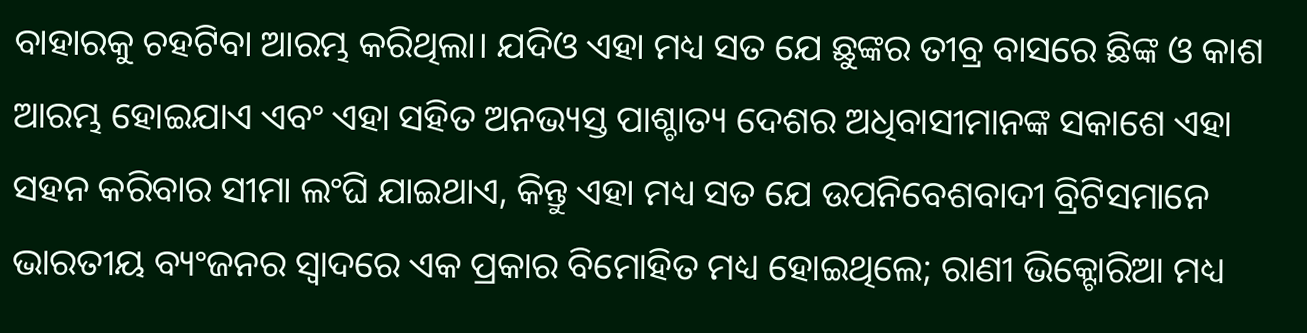ବାହାରକୁ ଚହଟିବା ଆରମ୍ଭ କରିଥିଲା। ଯଦିଓ ଏହା ମଧ୍ୟ ସତ ଯେ ଛୁଙ୍କର ତୀବ୍ର ବାସରେ ଛିଙ୍କ ଓ କାଶ ଆରମ୍ଭ ହୋଇଯାଏ ଏବଂ ଏହା ସହିତ ଅନଭ୍ୟସ୍ତ ପାଶ୍ଚାତ୍ୟ ଦେଶର ଅଧିବାସୀମାନଙ୍କ ସକାଶେ ଏହା ସହନ କରିବାର ସୀମା ଲଂଘି ଯାଇଥାଏ, କିନ୍ତୁ ଏହା ମଧ୍ୟ ସତ ଯେ ଉପନିବେଶବାଦୀ ବ୍ରିଟିସମାନେ ଭାରତୀୟ ବ୍ୟଂଜନର ସ୍ବାଦରେ ଏକ ପ୍ରକାର ବିମୋହିତ ମଧ୍ୟ ହୋଇଥିଲେ; ରାଣୀ ଭିକ୍ଟୋରିଆ ମଧ୍ୟ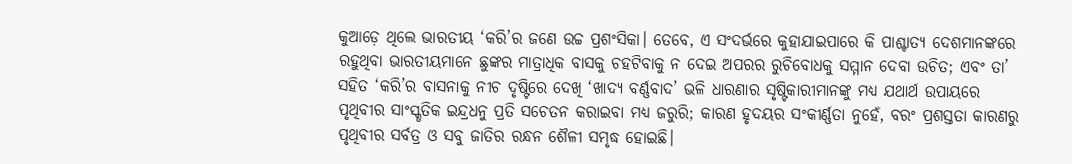କୁଆଡ଼େ ଥିଲେ ଭାରତୀୟ ‘କରି’ର ଜଣେ ଉଚ୍ଚ ପ୍ରଶଂସିକା। ତେବେ, ଏ ସଂଦର୍ଭରେ କୁହାଯାଇପାରେ କି ପାଶ୍ଚାତ୍ୟ ଦେଶମାନଙ୍କରେ ରହୁଥିବା ଭାରତୀୟମାନେ ଛୁଙ୍କର ମାତ୍ରାଧିକ ବାସକୁ ଚହଟିବାକୁ ନ ଦେଇ ଅପରର ରୁଚିବୋଧକୁ ସମ୍ମାନ ଦେବା ଉଚିତ; ଏବଂ ତା’ ସହିତ ‘କରି’ର ବାସନାକୁ ନୀଚ ଦୃଷ୍ଟିରେ ଦେଖି ‘ଖାଦ୍ୟ ବର୍ଣ୍ଣବାଦ’ ଭଳି ଧାରଣାର ସୃଷ୍ଟିକାରୀମାନଙ୍କୁ ମଧ୍ୟ ଯଥାର୍ଥ ଉପାୟରେ ପୃଥିବୀର ସାଂସ୍କୃତିକ ଇନ୍ଦ୍ରଧନୁ ପ୍ରତି ସଚେତନ କରାଇବା ମଧ୍ୟ ଜରୁରି; କାରଣ ହୃଦୟର ସଂକୀର୍ଣ୍ଣତା ନୁହେଁ, ବରଂ ପ୍ରଶସ୍ତତା କାରଣରୁ ପୃଥିବୀର ସର୍ବତ୍ର ଓ ସବୁ ଜାତିର ରନ୍ଧନ ଶୈଳୀ ସମୃଦ୍ଧ ହୋଇଛି।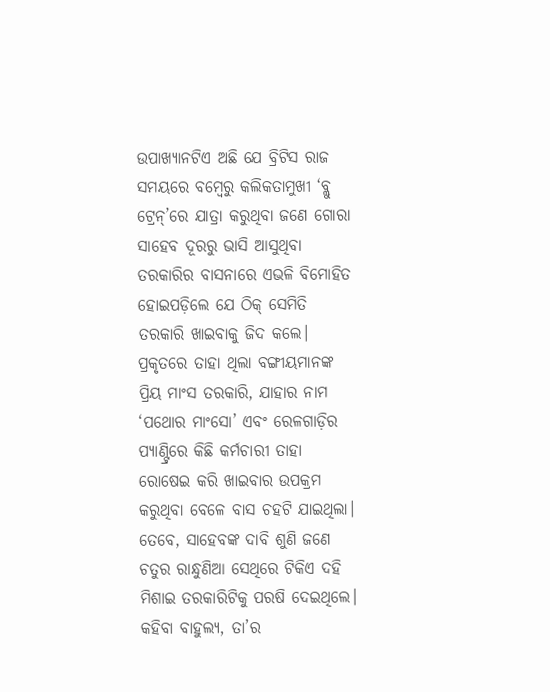ଉପାଖ୍ୟାନଟିଏ ଅଛି ଯେ ବ୍ରିଟିସ ରାଜ ସମୟରେ ବମ୍ବେରୁ କଲିକତାମୁଖୀ ‘ବ୍ଲୁ ଟ୍ରେନ୍‌’ରେ ଯାତ୍ରା କରୁଥିବା ଜଣେ ଗୋରା ସାହେବ ଦୂରରୁ ଭାସି ଆସୁଥିବା ତରକାରିର ବାସନାରେ ଏଭଳି ବିମୋହିତ ହୋଇପଡ଼ିଲେ ଯେ ଠିକ୍‌ ସେମିତି ତରକାରି ଖାଇବାକୁ ଜିଦ କଲେ। ପ୍ରକୃତରେ ତାହା ଥିଲା ବଙ୍ଗୀୟମାନଙ୍କ ପ୍ରିୟ ମାଂସ ତରକାରି, ଯାହାର ନାମ ‘ପଥୋର ମାଂସୋ’ ଏବଂ ରେଳଗାଡ଼ିର ପ୍ୟାଣ୍ଟ୍ରିରେ କିଛି କର୍ମଚାରୀ ତାହା ରୋଷେଇ କରି ଖାଇବାର ଉପକ୍ରମ କରୁଥିବା ବେଳେ ବାସ ଚହଟି ଯାଇଥିଲା। ତେବେ, ସାହେବଙ୍କ ଦାବି ଶୁଣି ଜଣେ ଚତୁର ରାନ୍ଧୁଣିଆ ସେଥିରେ ଟିକିଏ ଦହି ମିଶାଇ ତରକାରିଟିକୁ ପରଷି ଦେଇଥିଲେ। କହିବା ବାହୁଲ୍ୟ, ତା’ର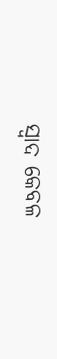ସ୍ବାଦ କେବଳ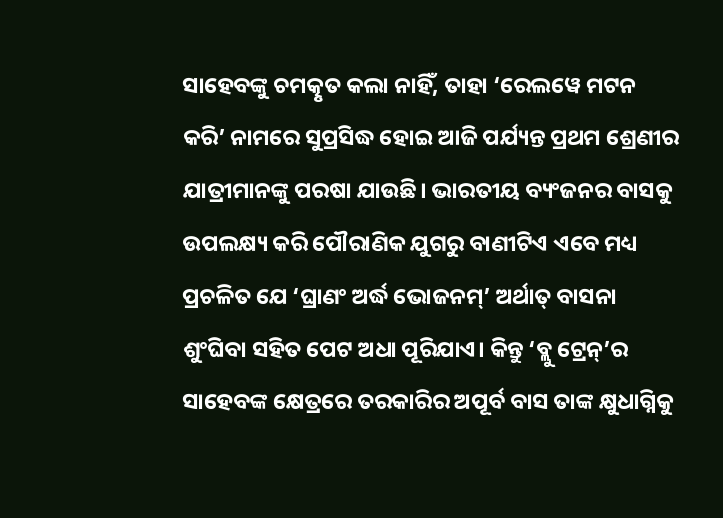ସାହେବଙ୍କୁ ଚମତ୍କୃତ କଲା ନାହିଁ, ତାହା ‘ରେଲୱେ ମଟନ କରି’ ନାମରେ ସୁପ୍ରସିଦ୍ଧ ହୋଇ ଆଜି ପର୍ଯ୍ୟନ୍ତ ପ୍ରଥମ ଶ୍ରେଣୀର ଯାତ୍ରୀମାନଙ୍କୁ ପରଷା ଯାଉଛି। ଭାରତୀୟ ବ୍ୟଂଜନର ବାସକୁ ଉପଲକ୍ଷ୍ୟ କରି ପୌରାଣିକ ଯୁଗରୁ ବାଣୀଟିଏ ଏବେ ମଧ୍ୟ ପ୍ରଚଳିତ ଯେ ‘ଘ୍ରାଣଂ ଅର୍ଦ୍ଧ ଭୋଜନମ୍‌’ ଅର୍ଥାତ୍‌ ବାସନା ଶୁଂଘିବା ସହିତ ପେଟ ଅଧା ପୂରିଯାଏ। କିନ୍ତୁ ‘ବ୍ଲୁ ଟ୍ରେନ୍‌’ର ସାହେବଙ୍କ କ୍ଷେତ୍ରରେ ତରକାରିର ଅପୂର୍ବ ବା‌ସ ତାଙ୍କ କ୍ଷୁଧାଗ୍ନିକୁ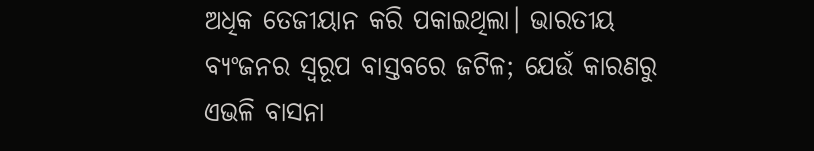ଅଧିକ ତେଜୀୟାନ କରି ପକାଇଥିଲା। ଭାରତୀୟ ବ୍ୟଂଜନର ସ୍ବରୂପ ବାସ୍ତବରେ ଜଟିଳ; ଯେଉଁ କାରଣରୁ ଏଭଳି ବାସନା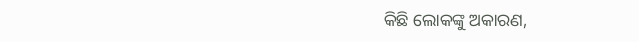କିଛି ଲୋକଙ୍କୁ ଅକାରଣ,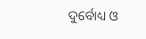ଦୁର୍ବୋଧ୍ୟ ଓ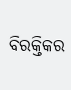ବିରକ୍ତିକର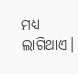ମଧ୍ୟ ଲାଗିଥାଏ।